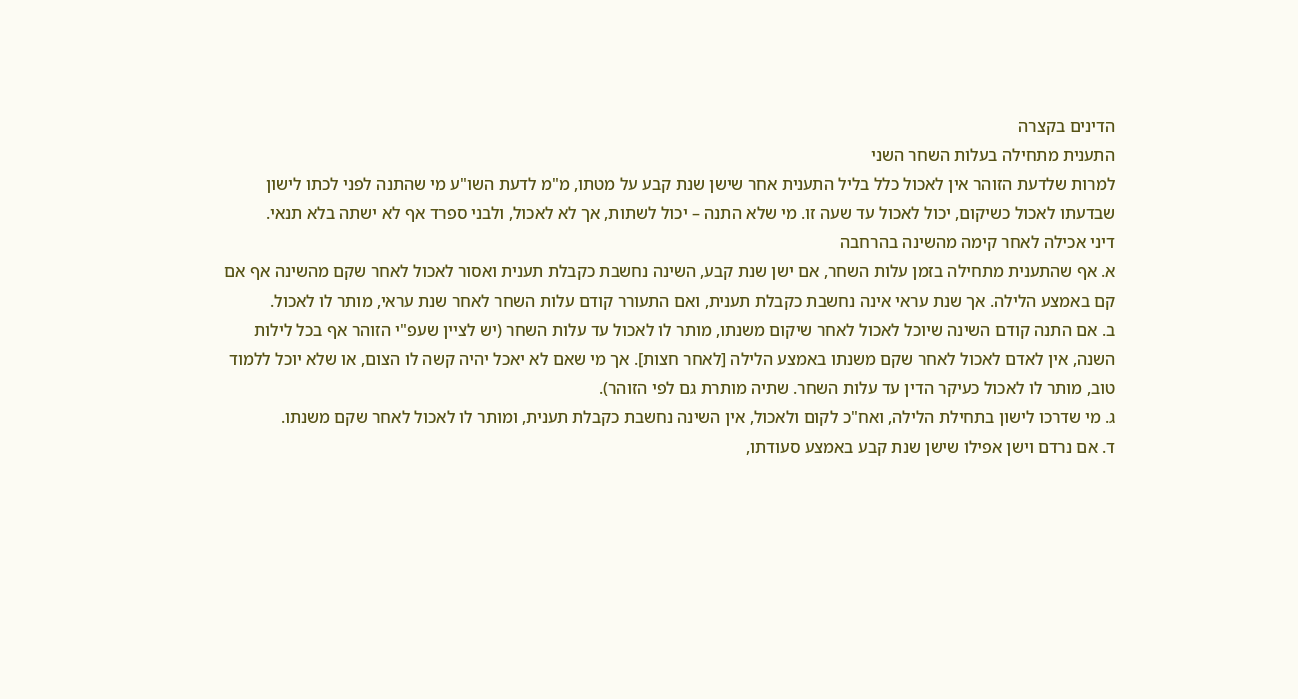הדינים בקצרה
התענית מתחילה בעלות השחר השני
למרות שלדעת הזוהר אין לאכול כלל בליל התענית אחר שישן שנת קבע על מטתו, מ"מ לדעת השו"ע מי שהתנה לפני לכתו לישון שבדעתו לאכול כשיקום, יכול לאכול עד שעה זו. מי שלא התנה – יכול לשתות, אך לא לאכול, ולבני ספרד אף לא ישתה בלא תנאי.
דיני אכילה לאחר קימה מהשינה בהרחבה
א. אף שהתענית מתחילה בזמן עלות השחר, אם ישן שנת קבע, השינה נחשבת כקבלת תענית ואסור לאכול לאחר שקם מהשינה אף אם קם באמצע הלילה. אך שנת עראי אינה נחשבת כקבלת תענית, ואם התעורר קודם עלות השחר לאחר שנת עראי, מותר לו לאכול.
ב. אם התנה קודם השינה שיוכל לאכול לאחר שיקום משנתו, מותר לו לאכול עד עלות השחר (יש לציין שעפ"י הזוהר אף בכל לילות השנה, אין לאדם לאכול לאחר שקם משנתו באמצע הלילה [לאחר חצות]. אך מי שאם לא יאכל יהיה קשה לו הצום, או שלא יוכל ללמוד טוב, מותר לו לאכול כעיקר הדין עד עלות השחר. שתיה מותרת גם לפי הזוהר).
ג. מי שדרכו לישון בתחילת הלילה, ואח"כ לקום ולאכול, אין השינה נחשבת כקבלת תענית, ומותר לו לאכול לאחר שקם משנתו.
ד. אם נרדם וישן אפילו שישן שנת קבע באמצע סעודתו,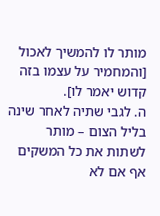מותר לו להמשיך לאכול [והמחמיר על עצמו בזה קדוש יאמר לו].
ה. לגבי שתיה לאחר שינה בליל הצום – מותר לשתות את כל המשקים אף אם לא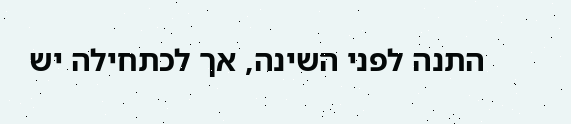התנה לפני השינה, אך לכתחילה יש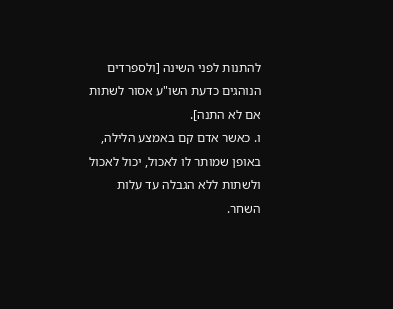להתנות לפני השינה [ולספרדים הנוהגים כדעת השו"ע אסור לשתות אם לא התנה].
ו. כאשר אדם קם באמצע הלילה, באופן שמותר לו לאכול, יכול לאכול ולשתות ללא הגבלה עד עלות השחר.